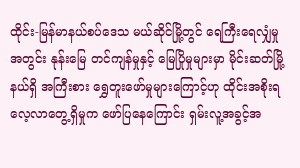ထိုင်း-မြန်မာနယ်စပ်ဒေသ မယ်ဆိုင်မြို့တွင် ရေကြီးရေလျှံမှုအတွင်း နုန်းမြေ တင်ကျန်မှုနှင့် မြေပြိုမှုများမှာ မိုင်းဆတ်မြို့နယ်ရှိ အကြီးစား ရွှေတူးဖော်မှုများကြောင့်ဟု ထိုင်းအစိုးရ လေ့လာတွေ့ရှိမှုက ဖော်ပြနေကြောင်း ရှမ်းလူ့အခွင့်အ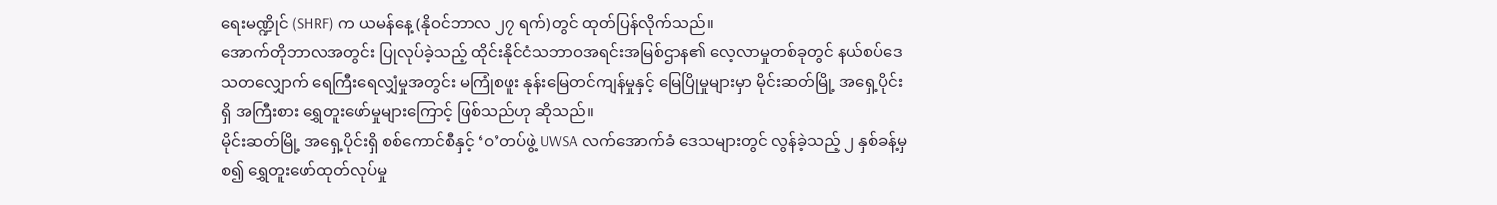ရေးမဏ္ဍိုင် (SHRF) က ယမန်နေ့ (နိုဝင်ဘာလ ၂၇ ရက်)တွင် ထုတ်ပြန်လိုက်သည်။
အောက်တိုဘာလအတွင်း ပြုလုပ်ခဲ့သည့် ထိုင်းနိုင်ငံသဘာဝအရင်းအမြစ်ဌာန၏ လေ့လာမှုတစ်ခုတွင် နယ်စပ်ဒေသတလျှောက် ရေကြီးရေလျှံမှုအတွင်း မကြုံစဖူး နုန်းမြေတင်ကျန်မှုနှင့် မြေပြိုမှုများမှာ မိုင်းဆတ်မြို့ အရှေ့ပိုင်းရှိ အကြီးစား ရွှေတူးဖော်မှုများကြောင့် ဖြစ်သည်ဟု ဆိုသည်။
မိုင်းဆတ်မြို့ အရှေ့ပိုင်းရှိ စစ်ကောင်စီနှင့် ‘ဝ’တပ်ဖွဲ့ UWSA လက်အောက်ခံ ဒေသများတွင် လွန်ခဲ့သည့် ၂ နှစ်ခန့်မှ စ၍ ရွှေတူးဖော်ထုတ်လုပ်မှု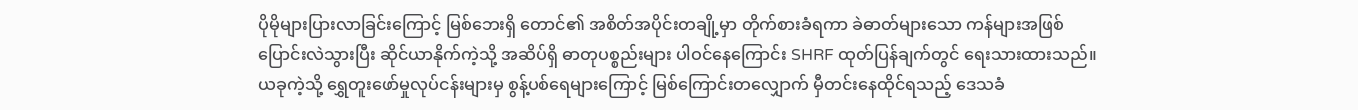ပိုမိုများပြားလာခြင်းကြောင့် မြစ်ဘေးရှိ တောင်၏ အစိတ်အပိုင်းတချို့မှာ တိုက်စားခံရကာ ခဲဓာတ်များသော ကန်များအဖြစ် ပြောင်းလဲသွားပြီး ဆိုင်ယာနိုက်ကဲ့သို့ အဆိပ်ရှိ ဓာတုပစ္စည်းများ ပါဝင်နေကြောင်း SHRF ထုတ်ပြန်ချက်တွင် ရေးသားထားသည်။
ယခုကဲ့သို့ ရွှေတူးဖော်မှုလုပ်ငန်းများမှ စွန့်ပစ်ရေများကြောင့် မြစ်ကြောင်းတလျှောက် မှီတင်းနေထိုင်ရသည့် ဒေသခံ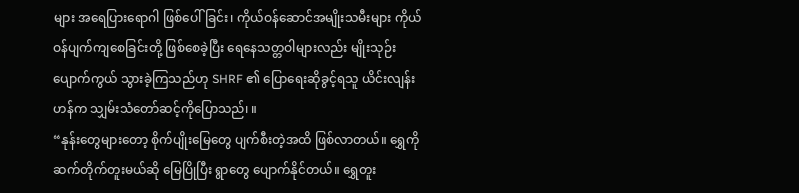များ အရေပြားရောဂါ ဖြစ်ပေါ်ခြင်း၊ ကိုယ်ဝန်ဆောင်အမျိုးသမီးများ ကိုယ်ဝန်ပျက်ကျစေခြင်းတို့ ဖြစ်စေခဲ့ပြီး ရေနေသတ္တဝါများလည်း မျိုးသုဉ်း ပျောက်ကွယ် သွားခဲ့ကြသည်ဟု SHRF ၏ ပြောရေးဆိုခွင့်ရသူ ယိင်းလျန်းဟန်က သျှမ်းသံတော်ဆင့်ကိုပြောသည်၊ ။
“နုန်းတွေများတော့ စိုက်ပျိုးမြေတွေ ပျက်စီးတဲ့အထိ ဖြစ်လာတယ်။ ရွှေကို ဆက်တိုက်တူးမယ်ဆို မြေပြိုပြီး ရွာတွေ ပျောက်နိုင်တယ်။ ရွှေတူး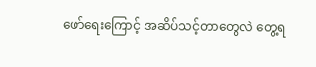ဖော်ရေးကြောင့် အဆိပ်သင့်တာတွေလဲ တွေ့ရ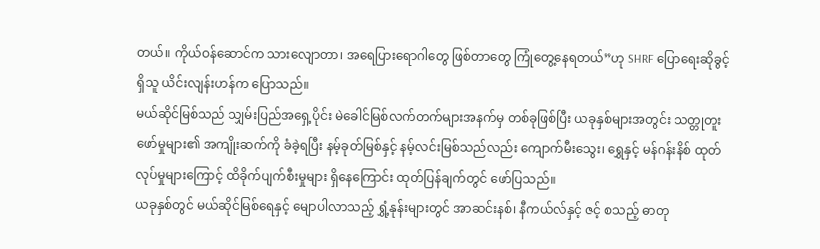တယ်။ ကိုယ်ဝန်ဆောင်က သားလျောတာ၊ အရေပြားရောဂါတွေ ဖြစ်တာတွေ ကြုံတွေ့နေရတယ်”ဟု SHRF ပြောရေးဆိုခွင့်ရှိသူ ယိင်းလျန်းဟန်က ပြောသည်။
မယ်ဆိုင်မြစ်သည် သျှမ်းပြည်အရှေ့ပိုင်း မဲခေါင်မြစ်လက်တက်များအနက်မှ တစ်ခုဖြစ်ပြီး ယခုနှစ်များအတွင်း သတ္တုတူးဖော်မှုများ၏ အကျိုးဆက်ကို ခံခဲ့ရပြီး နမ့်ခုတ်မြစ်နှင့် နမ့်လင်းမြစ်သည်လည်း ကျောက်မီးသွေး၊ ရွှေနှင့် မန်ဂန်းနိစ် ထုတ်လုပ်မှုများကြောင့် ထိခိုက်ပျက်စီးမှုများ ရှိနေကြောင်း ထုတ်ပြန်ချက်တွင် ဖော်ပြသည်။
ယခုနှစ်တွင် မယ်ဆိုင်မြစ်ရေနှင့် မျောပါလာသည့် ရွှံ့နုန်းများတွင် အာဆင်းနစ်၊ နီကယ်လ်နှင့် ဇင့် စသည့် ဓာတု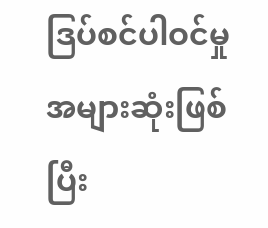ဒြပ်စင်ပါဝင်မှု အများဆုံးဖြစ်ပြီး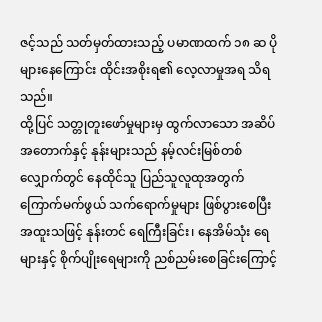ဇင့်သည် သတ်မှတ်ထားသည့် ပမာဏထက် ၁၈ ဆ ပိုများနေကြောင်း ထိုင်းအစိုးရ၏ လေ့လာမှုအရ သိရသည်။
ထို့ပြင် သတ္တုတူးဖော်မှုများမှ ထွက်လာသော အဆိပ်အတောက်နှင့် နုန်းများသည် နမ့်လင်းမြစ်တစ်လျှောက်တွင် နေထိုင်သူ ပြည်သူလူထုအတွက် ကြောက်မက်ဖွယ် သက်ရောက်မှုများ ဖြစ်ပွားစေပြီး အထူးသဖြင့် နုန်းတင် ရေကြီးခြင်း၊ နေအိမ်သုံး ရေများနှင့် စိုက်ပျိုးရေများကို ညစ်ညမ်းစေခြင်းကြောင့်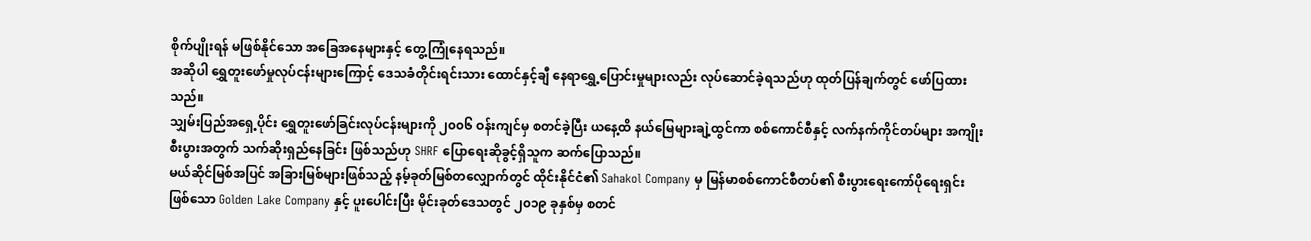စိုက်ပျိုးရန် မဖြစ်နိုင်သော အခြေအနေများနှင့် တွေ့ကြုံနေရသည်။
အဆိုပါ ရွှေတူးဖော်မှုလုပ်ငန်းများကြောင့် ဒေသခံတိုင်းရင်းသား ထောင်နှင့်ချီ နေရာရွှေ့ပြောင်းမှုများလည်း လုပ်ဆောင်ခဲ့ရသည်ဟု ထုတ်ပြန်ချက်တွင် ဖော်ပြထားသည်။
သျှမ်းပြည်အရှေ့ပိုင်း ရွှေတူးဖော်ခြင်းလုပ်ငန်းများကို ၂၀၀၆ ဝန်းကျင်မှ စတင်ခဲ့ပြီး ယနေ့ထိ နယ်မြေများချဲ့ထွင်ကာ စစ်ကောင်စီနှင့် လက်နက်ကိုင်တပ်များ အကျိုးစီးပွားအတွက် သက်ဆိုးရှည်နေခြင်း ဖြစ်သည်ဟု SHRF ပြောရေးဆိုခွင့်ရှိသူက ဆက်ပြောသည်။
မယ်ဆိုင်မြစ်အပြင် အခြားမြစ်များဖြစ်သည့် နမ့်ခုတ်မြစ်တလျှောက်တွင် ထိုင်းနိုင်ငံ၏ Sahakol Company မှ မြန်မာစစ်ကောင်စီတပ်၏ စီးပွားရေးကော်ပိုရေးရှင်း ဖြစ်သော Golden Lake Company နှင့် ပူးပေါင်းပြီး မိုင်းခုတ်ဒေသတွင် ၂၀၁၉ ခုနှစ်မှ စတင်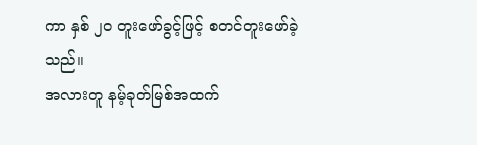ကာ နှစ် ၂၀ တူးဖော်ခွင့်ဖြင့် စတင်တူးဖော်ခဲ့သည်။
အလားတူ နမ့်ခုတ်မြစ်အထက်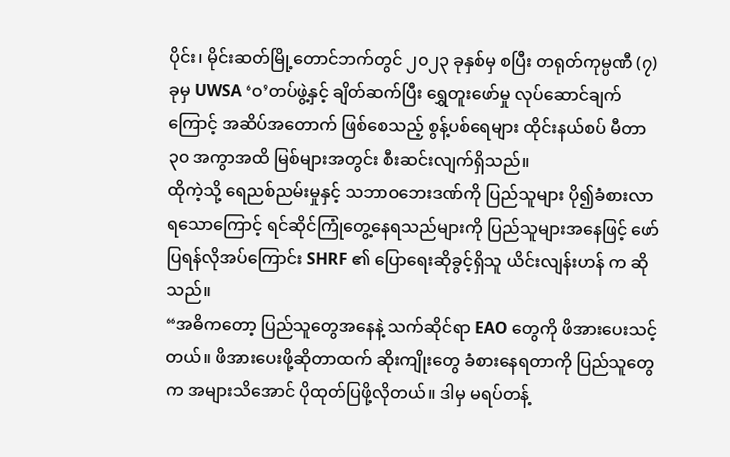ပိုင်း၊ မိုင်းဆတ်မြို့တောင်ဘက်တွင် ၂၀၂၃ ခုနှစ်မှ စပြီး တရုတ်ကုမ္ပဏီ (၇)ခုမှ UWSA ‘ဝ’တပ်ဖွဲ့နှင့် ချိတ်ဆက်ပြီး ရွှေတူးဖော်မှု လုပ်ဆောင်ချက်ကြောင့် အဆိပ်အတောက် ဖြစ်စေသည့် စွန့်ပစ်ရေများ ထိုင်းနယ်စပ် မီတာ ၃၀ အကွာအထိ မြစ်များအတွင်း စီးဆင်းလျက်ရှိသည်။
ထိုကဲ့သို့ ရေညစ်ညမ်းမှုနှင့် သဘာဝဘေးဒဏ်ကို ပြည်သူများ ပို၍ခံစားလာရသောကြောင့် ရင်ဆိုင်ကြုံတွေ့နေရသည်များကို ပြည်သူများအနေဖြင့် ဖော်ပြရန်လိုအပ်ကြောင်း SHRF ၏ ပြောရေးဆိုခွင့်ရှိသူ ယိင်းလျန်းဟန် က ဆိုသည်။
“အဓိကတော့ ပြည်သူတွေအနေနဲ့ သက်ဆိုင်ရာ EAO တွေကို ဖိအားပေးသင့်တယ်။ ဖိအားပေးဖို့ဆိုတာထက် ဆိုးကျိုးတွေ ခံစားနေရတာကို ပြည်သူတွေက အများသိအောင် ပိုထုတ်ပြဖို့လိုတယ်။ ဒါမှ မရပ်တန့်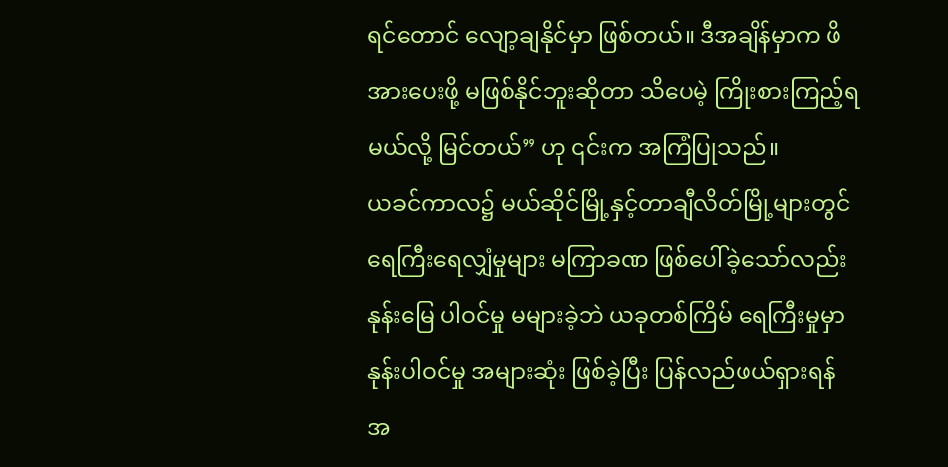ရင်တောင် လျော့ချနိုင်မှာ ဖြစ်တယ်။ ဒီအချိန်မှာက ဖိအားပေးဖို့ မဖြစ်နိုင်ဘူးဆိုတာ သိပေမဲ့ ကြိုးစားကြည့်ရမယ်လို့ မြင်တယ်” ဟု ၎င်းက အကြံပြုသည်။
ယခင်ကာလ၌ မယ်ဆိုင်မြို့နှင့်တာချီလိတ်မြို့များတွင် ရေကြီးရေလျှံမှုများ မကြာခဏ ဖြစ်ပေါ်ခဲ့သော်လည်း နုန်းမြေ ပါဝင်မှု မများခဲ့ဘဲ ယခုတစ်ကြိမ် ရေကြီးမှုမှာ နုန်းပါဝင်မှု အများဆုံး ဖြစ်ခဲ့ပြီး ပြန်လည်ဖယ်ရှားရန် အ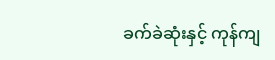ခက်ခဲဆုံးနှင့် ကုန်ကျ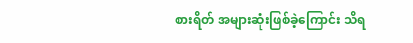စားရိတ် အများဆုံးဖြစ်ခဲ့ကြောင်း သိရ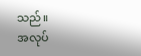သည်။
အလုပ်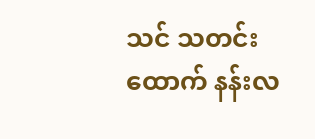သင် သတင်းထောက် နန်းလ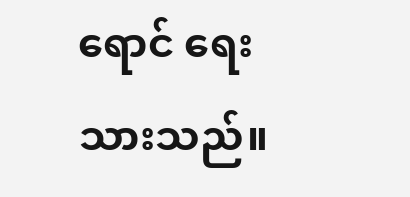ရောင် ရေးသားသည်။